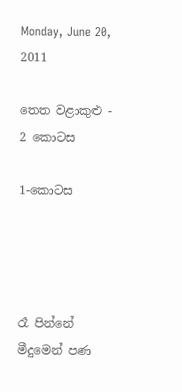Monday, June 20, 2011

තෙත වළාකුළු - 2 කොටස

1-කොටස




රෑ පින්නේ මීදුමෙන් පණ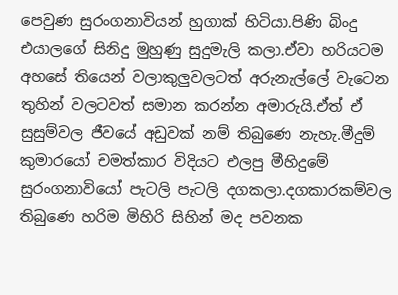පෙවුණ සුරංගනාවියන් හුගාක් හිටියා.පිණි බිංදු එයාලගේ සිනිදු මුහුණු සුදුමැලි කලා.ඒවා හරියටම අහසේ තියෙන් වලාකුලුවලටත් අරුනැල්ලේ වැටෙන තුහින් වලටවත් සමාන කරන්න අමාරුයි.ඒත් ඒ සුසුම්වල ජීවයේ අඩුවක් නම් තිබුණෙ නැහැ.මීදුම් කුමාරයෝ චමත්කාර විදියට එලපු මීහිදුමේ සුරංගනාවියෝ පැටලි පැටලි දගකලා.දගකාරකම්වල තිබුණෙ හරිම මිහිරි සිහින් මද පවනක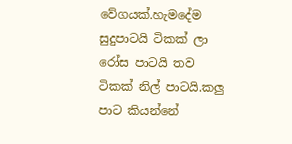වේගයක්.හැමදේම සුදුපාටයි ටිකක් ලා රෝස පාටයි තව ටිකක් නිල් පාටයි.කලු පාට කියන්නේ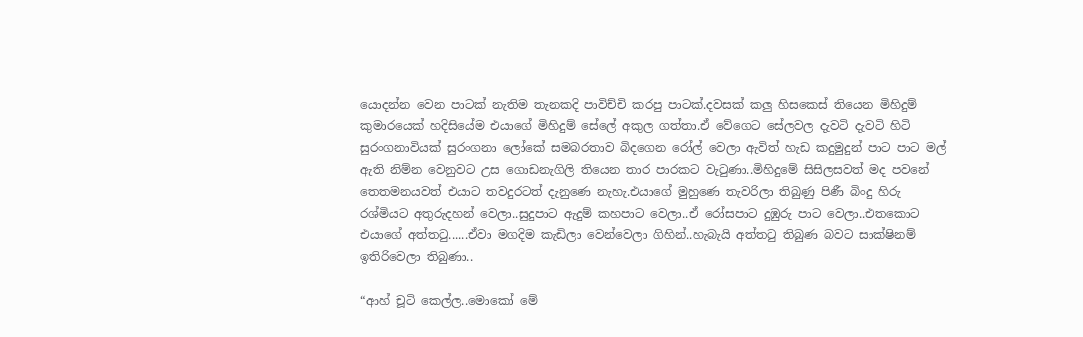යොදන්න වෙන පාටක් නැතිම තැනකදි පාවිච්චි කරපු පාටක්.දවසක් කලු හිසකෙස් තියෙන මිහිදුම් කුමාරයෙක් හදිසියේම එයාගේ මිහිදුම් සේලේ අකුල ගත්තා.ඒ වේගෙට සේලවල දැවටි දැවටි හිටි සුරංගනාවියක් සුරංගනා ලෝකේ සමබරතාව බිද‍ගෙන රෝල් වෙලා ඇවිත් හැඩ කදුමුදුන් පාට පාට මල් ඇති නිම්න වෙනුවට උස ගොඩනැගිලි තියෙන තාර පාරකට වැටුණා..මිහිදුමේ සිසිලසවත් මද පවනේ තෙතමනයවත් එයාට තවදුරටත් දැනුණෙ නැහැ.එයාගේ මුහුණෙ තැවරිලා තිබුණු පිණී බිංදු හිරු රශ්මියට අතුරුදහන් වෙලා..සුදුපාට ඇදුම් කහපාට වෙලා..ඒ රෝසපාට දුඹුරු පාට වෙලා..එතකොට එයාගේ අත්තටු......ඒවා මගදිම කැඩිලා වෙන්වෙලා ගිහින්..හැබැයි අත්තටු තිබුණ බවට සාක්ෂිනම් ඉතිරිවෙලා තිබුණා..

“ආහ් චූටි කෙල්ල..මොකෝ මේ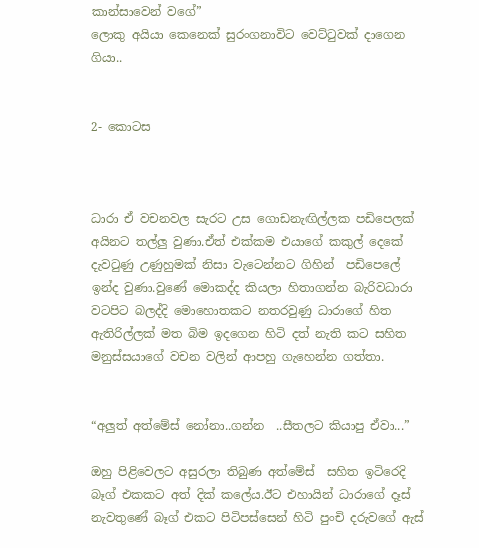කාන්සාවෙන් වගේ”
ලොකු අයියා කෙනෙක් සුරංගනාවිට වෙට්ටුවක් දාගෙන ගියා..


2- කොටස



ධාරා ඒ වචනවල සැරට උස ගොඩනැඟිල්ලක පඩිපෙලක් අයිනට තල්ලු වුණා.ඒත් එක්කම එයාගේ කකුල් දෙකේ දැවටුණු උණුහුමක් නිසා වැටෙන්නට ගිහින්  පඩිපෙලේ ඉන්ද වුණා.වුණේ මොකද්ද කියලා හිතාගන්න බැරිවධාරා වටපිට බලද්දි මොහොතකට නතරවුණු ධාරාගේ හිත ඇතිරිල්ලක් මත බිම ඉදගෙන හිටි දත් නැති කට සහිත මනුස්සයාගේ වචන වලින් ආපහු ගැහෙන්න ගත්තා.


“අලුත් අත්මේස් නෝනා..ගන්න  ..සීතලට කියාපු ඒවා...”

ඔහු පිළිවෙලට අසුරලා තිබුණ අත්මේස්  සහිත ඉටිරෙදි බෑග් එකකට අත් දික් කලේය.ඊට එහායින් ධාරාගේ දෑස් නැවතුණේ බෑග් එකට පිටිපස්සෙන් හිටි පුංචි දරුවගේ ඇස්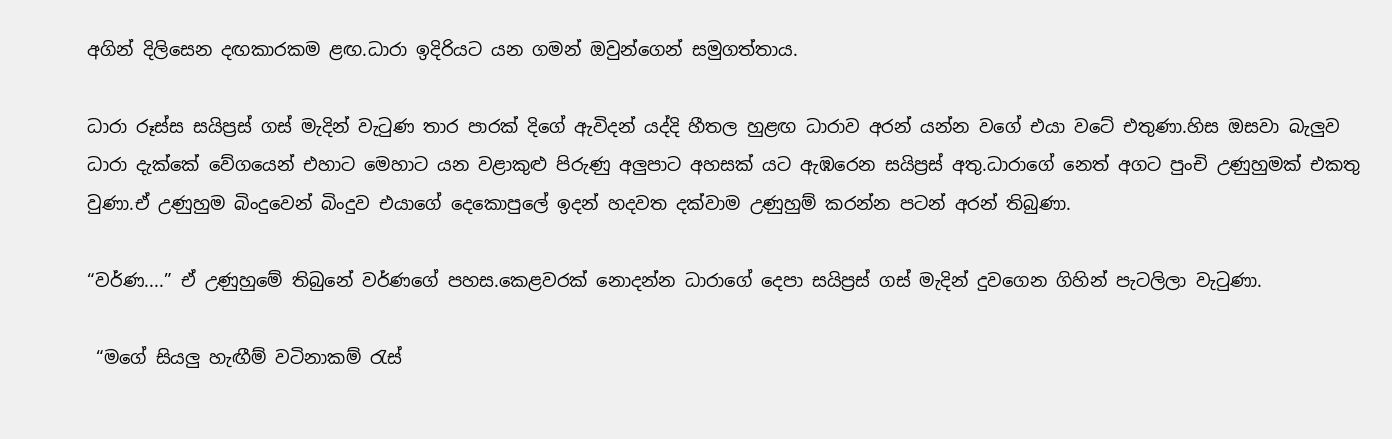අගින් දිලිසෙන දඟකාරකම ළඟ.ධාරා ඉදිරියට යන ගමන් ඔවුන්ගෙන් සමුගත්තාය.

ධාරා රූස්ස සයිප්‍රස් ගස් මැදින් වැටුණ තාර පාරක් දිගේ ඇවිදන් යද්දි හීතල හුළඟ ධාරාව අරන් යන්න වගේ එයා වටේ එතුණා.හිස ඔසවා බැලුව ධාරා දැක්කේ වේගයෙන් එහාට මෙහාට යන වළාකුළු පිරුණු අලුපාට අහසක් යට ඇඹරෙන සයිප්‍රස් අතු.ධාරාගේ නෙත් අගට පුංචි උණුහුමක් එකතු වුණා.ඒ උණුහුම බිංදුවෙන් බිංදුව එයාගේ දෙකොපුලේ ඉදන් හදවත දක්වාම උණුහුම් කරන්න පටන් අරන් තිබුණා.

“වර්ණ....” ඒ උණුහුමේ තිබුනේ වර්ණගේ පහස.කෙළවරක් නොදන්න ධාරාගේ දෙපා සයිප්‍රස් ගස් මැදින් දුවගෙන ගිහින් පැටලිලා වැටුණා.

 “මගේ සියලු හැඟීම් වටිනාකම් රැස්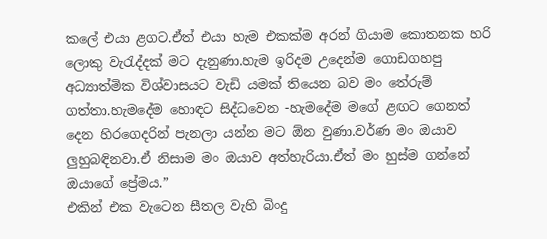කලේ එයා ළගට.ඒත් එයා හැම එකක්ම අරන් ගියාම කොතනක හරි ලොකු වැරැද්දක් මට දැනුණා.හැම ඉරිදම උදෙන්ම ගොඩගහපු අධ්‍යාත්මික විශ්වාසයට වැඩි යමක් තියෙන බව මං තේරුම් ගත්තා.හැමදේම හොඳට සිද්ධවෙන -හැමදේම මගේ ළඟට ගෙනත් දෙන හිරගෙදරින් පැනලා යන්න මට ඕන වුණා.වර්ණ මං ඔයාව ලුහුබඳිනවා.ඒ නිසාම මං ඔයාව අත්හැරියා.ඒත් මං හුස්ම ගන්නේ ඔයාගේ ප්‍රේමය.”
එකින් එක වැටෙන සීතල වැහි බිංදු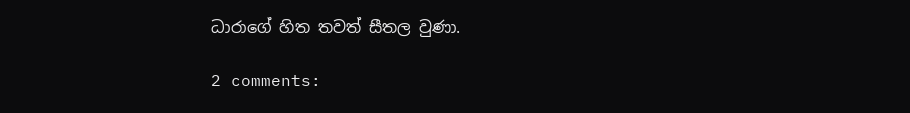ධාරාගේ හිත තවත් සීතල වුණා.

2 comments: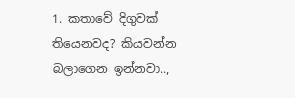1. කතාවේ දිගුවක් තියෙනවද? කියවන්න බලාගෙන ඉන්නවා..,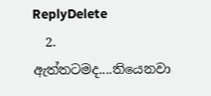ReplyDelete
  2. ඇත්තටමද....තියෙනවා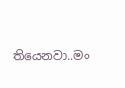තියෙනවා..මං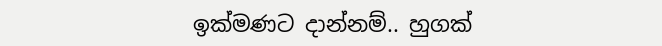ඉක්මණට දාන්නම්.. හුගක්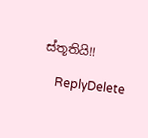ස්තූතියි!!

    ReplyDelete